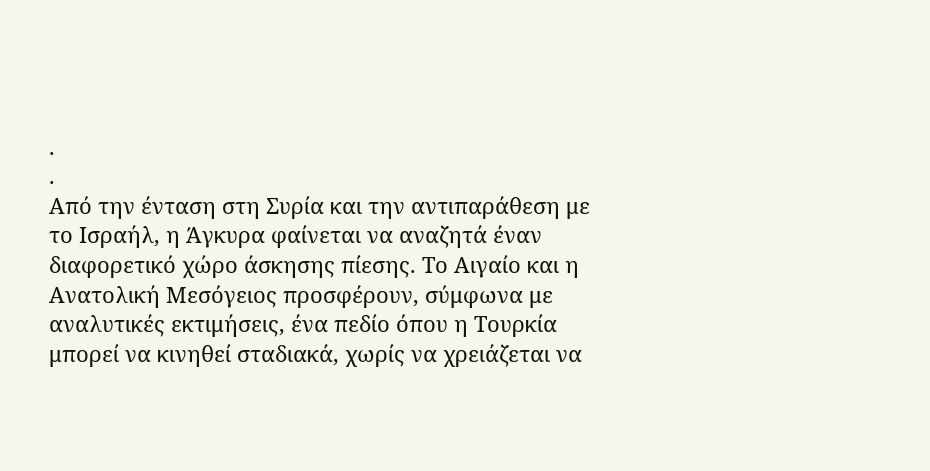.
.
Από την ένταση στη Συρία και την αντιπαράθεση με το Ισραήλ, η Άγκυρα φαίνεται να αναζητά έναν διαφορετικό χώρο άσκησης πίεσης. Το Αιγαίο και η Ανατολική Μεσόγειος προσφέρουν, σύμφωνα με αναλυτικές εκτιμήσεις, ένα πεδίο όπου η Τουρκία μπορεί να κινηθεί σταδιακά, χωρίς να χρειάζεται να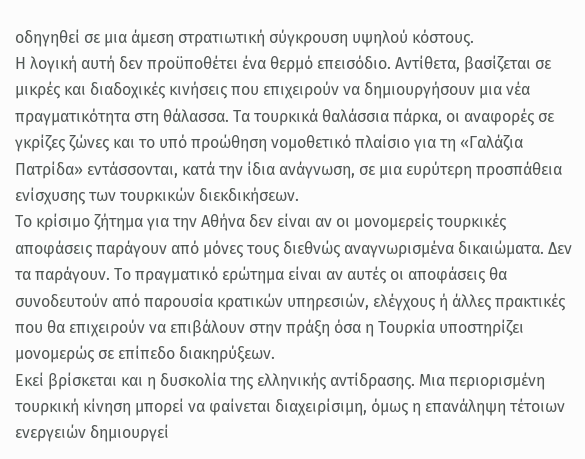οδηγηθεί σε μια άμεση στρατιωτική σύγκρουση υψηλού κόστους.
Η λογική αυτή δεν προϋποθέτει ένα θερμό επεισόδιο. Αντίθετα, βασίζεται σε μικρές και διαδοχικές κινήσεις που επιχειρούν να δημιουργήσουν μια νέα πραγματικότητα στη θάλασσα. Τα τουρκικά θαλάσσια πάρκα, οι αναφορές σε γκρίζες ζώνες και το υπό προώθηση νομοθετικό πλαίσιο για τη «Γαλάζια Πατρίδα» εντάσσονται, κατά την ίδια ανάγνωση, σε μια ευρύτερη προσπάθεια ενίσχυσης των τουρκικών διεκδικήσεων.
Το κρίσιμο ζήτημα για την Αθήνα δεν είναι αν οι μονομερείς τουρκικές αποφάσεις παράγουν από μόνες τους διεθνώς αναγνωρισμένα δικαιώματα. Δεν τα παράγουν. Το πραγματικό ερώτημα είναι αν αυτές οι αποφάσεις θα συνοδευτούν από παρουσία κρατικών υπηρεσιών, ελέγχους ή άλλες πρακτικές που θα επιχειρούν να επιβάλουν στην πράξη όσα η Τουρκία υποστηρίζει μονομερώς σε επίπεδο διακηρύξεων.
Εκεί βρίσκεται και η δυσκολία της ελληνικής αντίδρασης. Μια περιορισμένη τουρκική κίνηση μπορεί να φαίνεται διαχειρίσιμη, όμως η επανάληψη τέτοιων ενεργειών δημιουργεί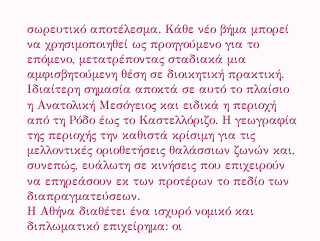σωρευτικό αποτέλεσμα. Κάθε νέο βήμα μπορεί να χρησιμοποιηθεί ως προηγούμενο για το επόμενο, μετατρέποντας σταδιακά μια αμφισβητούμενη θέση σε διοικητική πρακτική.
Ιδιαίτερη σημασία αποκτά σε αυτό το πλαίσιο η Ανατολική Μεσόγειος και ειδικά η περιοχή από τη Ρόδο έως το Καστελλόριζο. Η γεωγραφία της περιοχής την καθιστά κρίσιμη για τις μελλοντικές οριοθετήσεις θαλάσσιων ζωνών και, συνεπώς, ευάλωτη σε κινήσεις που επιχειρούν να επηρεάσουν εκ των προτέρων το πεδίο των διαπραγματεύσεων.
Η Αθήνα διαθέτει ένα ισχυρό νομικό και διπλωματικό επιχείρημα: οι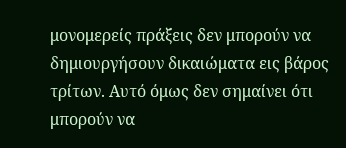μονομερείς πράξεις δεν μπορούν να δημιουργήσουν δικαιώματα εις βάρος τρίτων. Αυτό όμως δεν σημαίνει ότι μπορούν να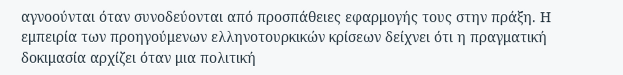αγνοούνται όταν συνοδεύονται από προσπάθειες εφαρμογής τους στην πράξη. Η εμπειρία των προηγούμενων ελληνοτουρκικών κρίσεων δείχνει ότι η πραγματική δοκιμασία αρχίζει όταν μια πολιτική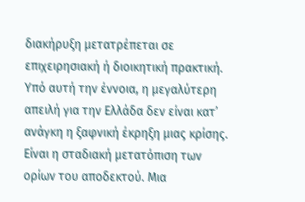διακήρυξη μετατρέπεται σε επιχειρησιακή ή διοικητική πρακτική.
Υπό αυτή την έννοια, η μεγαλύτερη απειλή για την Ελλάδα δεν είναι κατ’ ανάγκη η ξαφνική έκρηξη μιας κρίσης. Είναι η σταδιακή μετατόπιση των ορίων του αποδεκτού. Μια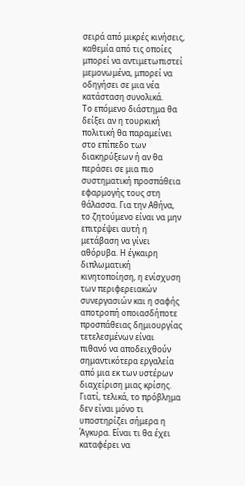σειρά από μικρές κινήσεις, καθεμία από τις οποίες μπορεί να αντιμετωπιστεί μεμονωμένα, μπορεί να οδηγήσει σε μια νέα κατάσταση συνολικά.
Το επόμενο διάστημα θα δείξει αν η τουρκική πολιτική θα παραμείνει στο επίπεδο των διακηρύξεων ή αν θα περάσει σε μια πιο συστηματική προσπάθεια εφαρμογής τους στη θάλασσα. Για την Αθήνα, το ζητούμενο είναι να μην επιτρέψει αυτή η μετάβαση να γίνει αθόρυβα. Η έγκαιρη διπλωματική κινητοποίηση, η ενίσχυση των περιφερειακών συνεργασιών και η σαφής αποτροπή οποιασδήποτε προσπάθειας δημιουργίας τετελεσμένων είναι πιθανό να αποδειχθούν σημαντικότερα εργαλεία από μια εκ των υστέρων διαχείριση μιας κρίσης.
Γιατί, τελικά, το πρόβλημα δεν είναι μόνο τι υποστηρίζει σήμερα η Άγκυρα. Είναι τι θα έχει καταφέρει να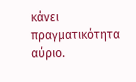κάνει πραγματικότητα αύριο.